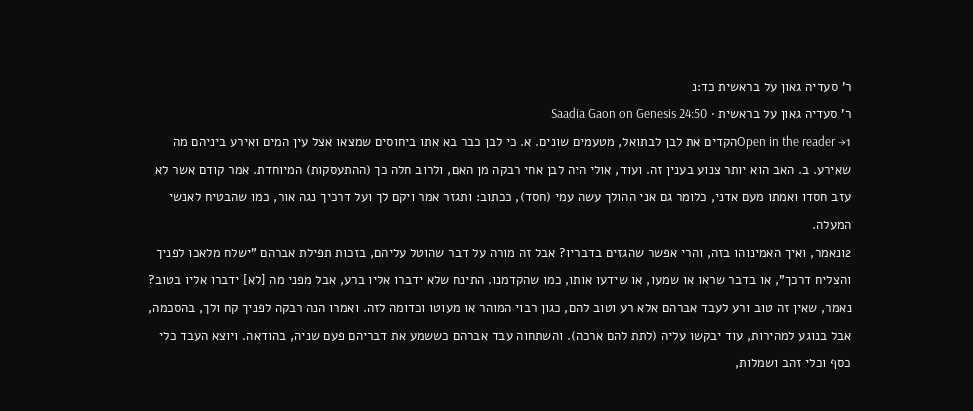ר' סעדיה גאון על בראשית כד:נ
ר' סעדיה גאון על בראשית · Saadia Gaon on Genesis 24:50
Open in the reader →1הקדים את לבן לבתואל, מטעמים שונים. א. כי לבן כבר בא אתו ביחוסים שמצאו אצל עין המים ואירע ביניהם מה שאירע. ב. האב הוא יותר צנוע בענין זה. ועוד, אולי היה לבן אחי רבקה מן האם, ולרוב חלה כך (ההתעסקות) המיוחדת. אמר קודם אשר לא עזב חסדו ואמתו מעם אדני, כלומר גם אני ההולך עשה עמי (חסד), ככתוב: ותגזר אמר ויקם לך ועל דרכיך נגה אור, כמו שהבטיח לאנשי המעלה.
2ונאמר, ואיך האמינוהו בזה, והרי אפשר שהגזים בדבריו? אבל זה מורה על דבר שהוטל עליהם, בזכות תפילת אברהם "ישלח מלאכו לפניך והצליח דרכך", או בדבר שראו או שמעו, או שידעו אותו, כמו שהקדמנו. התינח שלא ידברו אליו ברע, אבל מפני מה [לא] ידברו אליו בטוב? נאמר, שאין זה טוב ורע לעבד אברהם אלא רע וטוב להם, כגון רבוי המוהר או מעוטו וכדומה לזה. ואמרו הנה רבקה לפניך קח ולך, בהסכמה, אבל בנוגע למהירות, עוד יבקשו עליה (לתת להם ארכה). והשתחוה עבד אברהם כששמע את דבריהם פעם שניה, בהודאה. ויוצא העבד כלי כסף וכלי זהב ושמלות,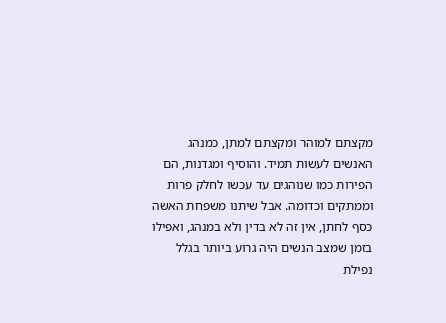מקצתם למוהר ומקצתם למתן, כמנהג האנשים לעשות תמיד. והוסיף ומגדנות, הם הפירות כמו שנוהגים עד עכשו לחלק פרות וממתקים וכדומה. אבל שיתנו משפחת האשה כסף לחתן, אין זה לא בדין ולא במנהג, ואפילו בזמן שמצב הנשים היה גרוע ביותר בגלל נפילת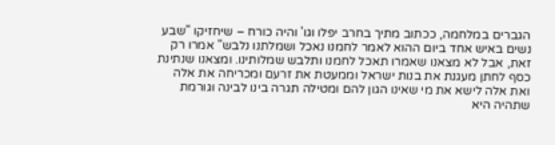הגברים במלחמה, ככתוב מתיך בחרב יפלו וגו' והיה כורח – שיחזיקו "שבע נשים באיש אחד ביום ההוא לאמר לחמנו נאכל ושמלתנו נלבש" אמרו רק זאת, אבל לא מצאנו שאמרו תאכל לחמנו ותלבש שמלותינו. ומצאנו שנתינת כסף לחתן מעגנת את בנות ישראל וממעטת את זרעם ומכריחה את אלה ואת אלה לישא את מי שאינו הגון להם ומטילה תגרה בינו לבינה וגורמת שתהיה היא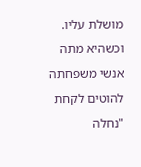מושלת עליו. וכשהיא מתה אנשי משפחתה להוטים לקחת "נחלה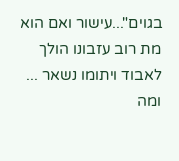בגוים"...עישור ואם הוא מת רוב עזבונו הולך לאבוד ויתומו נשאר ... ומה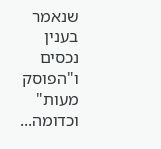שנאמר בענין נכסים ו"הפוסק מעות" וכדומה...